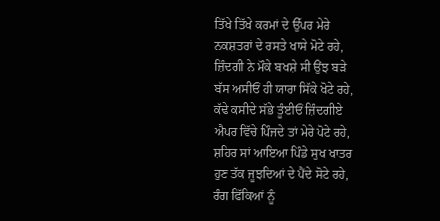ਤਿੱਖੇ ਤਿੱਖੇ ਕਰਮਾਂ ਦੇ ਉੱਪਰ ਮੇਰੇ
ਨਕਸ਼ਤਰਾਂ ਦੇ ਰਸਤੇ ਖਾਸੇ ਮੋਟੇ ਰਹੇ,
ਜ਼ਿੰਦਗੀ ਨੇ ਮੌਕੇ ਬਖਸ਼ੇ ਸੀ ਉਂਝ ਬੜੇ
ਬੱਸ ਅਸੀਓਂ ਹੀ ਯਾਰਾ ਸਿੱਕੇ ਖੋਟੇ ਰਹੇ,
ਕੱਢੇ ਕਸੀਦੇ ਸੱਭੇ ਤੂੰਈਓਂ ਜ਼ਿੰਦਗੀਏ
ਐਪਰ ਵਿੱਚੇ ਪਿੰਜਦੇ ਤਾਂ ਮੇਰੇ ਪੋਟੇ ਰਹੇ,
ਸ਼ਹਿਰ ਸਾਂ ਆਇਆ ਪਿੰਡੇ ਸੁਖ ਖਾਤਰ
ਹੁਣ ਤੱਕ ਜੂਝਦਿਆਂ ਦੇ ਪੈਂਦੇ ਸੋਟੇ ਰਹੇ,
ਰੰਗ ਫਿੱਕਿਆਂ ਨੂੰ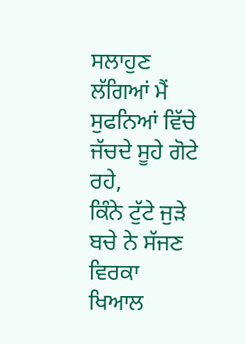ਸਲਾਹੁਣ ਲੱਗਿਆਂ ਮੈਂ
ਸੁਫਨਿਆਂ ਵਿੱਚੇ ਜੱਚਦੇ ਸੂਹੇ ਗੋਟੇ ਰਹੇ,
ਕਿੰਨੇ ਟੁੱਟੇ ਜੁੜੇ ਬਚੇ ਨੇ ਸੱਜਣ ਵਿਰਕਾ
ਖਿਆਲ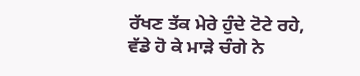ਰੱਖਣ ਤੱਕ ਮੇਰੇ ਹੁੰਦੇ ਟੋਟੇ ਰਹੇ,
ਵੱਡੇ ਹੋ ਕੇ ਮਾੜੇ ਚੰਗੇ ਨੇ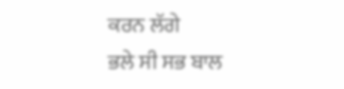ਕਰਨ ਲੱਗੇ
ਭਲੇ ਸੀ ਸਭ ਬਾਲ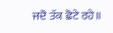ਜਦੋ ਤੱਕ ਛੋਟੇ ਰਹੇ॥